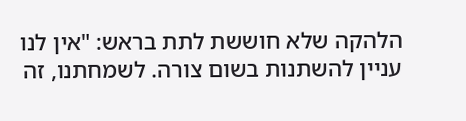הלהקה שלא חוששת לתת בראש: "אין לנו עניין להשתנות בשום צורה. לשמחתנו, זה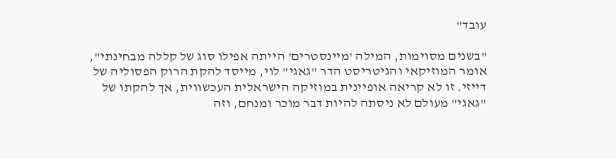עובד"

"בשנים מסוימות, המילה 'מיינסטרים' הייתה אפילו סוג של קללה מבחינתי", אומר המוזיקאי והגיטריסט הדר "גאגי" לוי, מייסד להקת הרוק הפסוליה של דייזי. זו לא קריאה אופיינית במוזיקה הישראלית העכשווית, אך להקתו של "גאגי" מעולם לא ניסתה להיות דבר מוכר ומנחם, וזה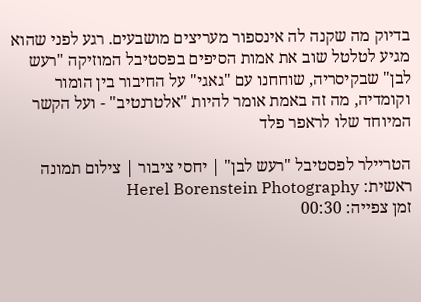בדיוק מה שקנה לה אינספור מעריצים מושבעים. רגע לפני שהוא מגיע לטלטל שוב את אמות הסיפים בפסטיבל המוזיקה "רעש לבן" שבקיסריה, שוחחנו עם "גאגי" על החיבור בין הומור וקומדיה, מה זה באמת אומר להיות "אלטרנטיב" - ועל הקשר המיוחד שלו לראפר פלד

הטריילר לפסטיבל "רעש לבן" | יחסי ציבור | צילום תמונה ראשית: Herel Borenstein Photography
זמן צפייה: 00:30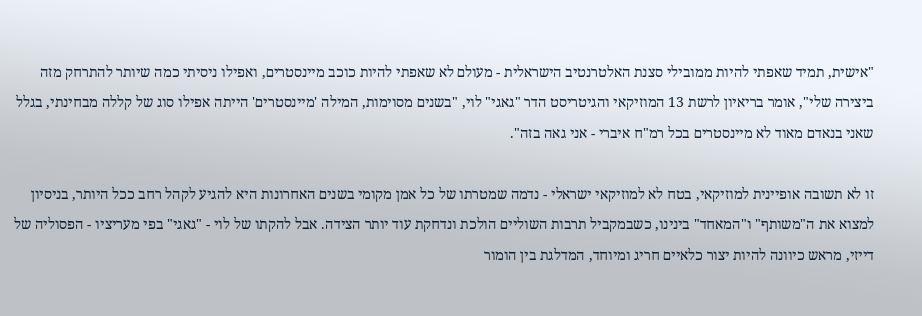"אישית, תמיד שאפתי להיות ממובילי סצנת האלטרנטיב הישראלית - מעולם לא שאפתי להיות כוכב מיינסטרים, ואפילו ניסיתי כמה שיותר להתרחק מזה ביצירה שלי", אומר בריאיון לרשת 13 המוזיקאי והגיטריסט הדר "גאגי" לוי, "בשנים מסוימות, המילה 'מיינסטרים' הייתה אפילו סוג של קללה מבחינתי, בגלל שאני בנאדם מאוד לא מיינסטרים בכל רמ"ח איברי - אני גאה בזה".

זו לא תשובה אופיינית למוזיקאי, בטח לא למוזיקאי ישראלי - נדמה שמטרתו של כל אמן מקומי בשנים האחרונות היא להגיע לקהל רחב ככל היותר, בניסיון למצוא את ה"משותף" ו"המאחד" בינינו, כשבמקביל תרבות השוליים הולכת ונדחקת עוד יותר הצידה. אבל להקתו של לוי - "גאגי" בפי מעריציו - הפסוליה של דייזי, מראש כיוונה להיות יצור כלאיים חריג ומיוחד, המדלגת בין הומור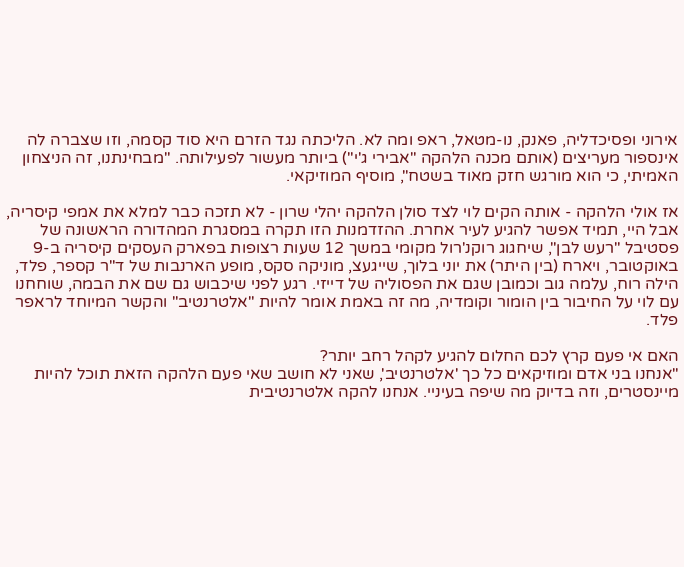אירוני ופסיכדליה, פאנק, נו-מטאל, ראפ ומה לא. הליכתה נגד הזרם היא סוד קסמה, וזו שצברה לה אינספור מעריצים (אותם מכנה הלהקה "אבירי ג'י") ביותר מעשור לפעילותה. "מבחינתנו, זה הניצחון האמיתי, כי הוא מורגש חזק מאוד בשטח", מוסיף המוזיקאי.

אז אולי הלהקה - אותה הקים לוי לצד סולן הלהקה יהלי שרון - לא תזכה כבר למלא את אמפי קיסריה, אבל היי, תמיד אפשר להגיע לעיר אחרת. ההזדמנות הזו תקרה במסגרת המהדורה הראשונה של פסטיבל "רעש לבן", שיחגוג רוקנ'רול מקומי במשך 12 שעות רצופות בפארק העסקים קיסריה ב-9 באוקטובר, ויארח (בין היתר) את יוני בלוך, שייגעצ, מוניקה סקס, מופע הארנבות של ד"ר קספר, פלד, הילה רוח, עלמה גוב וכמובן שגם את הפסוליה של דייזי. רגע לפני שיכבוש גם שם את הבמה, שוחחנו עם לוי על החיבור בין הומור וקומדיה, מה זה באמת אומר להיות "אלטרנטיב" והקשר המיוחד לראפר פלד.

האם אי פעם קרץ לכם החלום להגיע לקהל רחב יותר?
"אנחנו בני אדם ומוזיקאים כל כך 'אלטרנטיב', שאני לא חושב שאי פעם הלהקה הזאת תוכל להיות מיינסטרים, וזה בדיוק מה שיפה בעיניי. אנחנו להקה אלטרנטיבית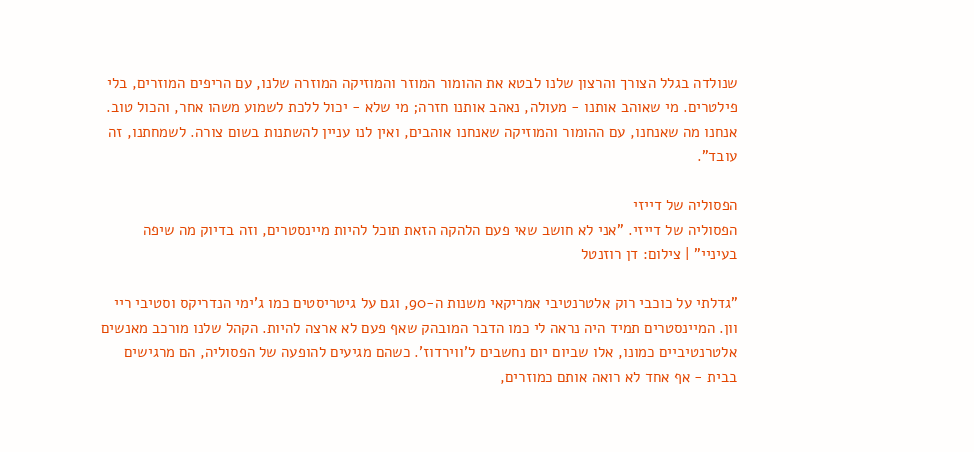שנולדה בגלל הצורך והרצון שלנו לבטא את ההומור המוזר והמוזיקה המוזרה שלנו, עם הריפים המוזרים, בלי פילטרים. מי שאוהב אותנו - מעולה, נאהב אותנו חזרה; מי שלא - יכול ללכת לשמוע משהו אחר, והכול טוב. אנחנו מה שאנחנו, עם ההומור והמוזיקה שאנחנו אוהבים, ואין לנו עניין להשתנות בשום צורה. לשמחתנו, זה עובד".

הפסוליה של דייזי
הפסוליה של דייזי. "אני לא חושב שאי פעם הלהקה הזאת תוכל להיות מיינסטרים, וזה בדיוק מה שיפה בעיניי" | צילום: דן רוזנטל

"גדלתי על כוכבי רוק אלטרנטיבי אמריקאי משנות ה-90, וגם על גיטריסטים כמו ג'ימי הנדריקס וסטיבי ריי וון. המיינסטרים תמיד היה נראה לי כמו הדבר המובהק שאף פעם לא ארצה להיות. הקהל שלנו מורכב מאנשים אלטרנטיביים כמונו, אלו שביום יום נחשבים ל'ווירדוז'. כשהם מגיעים להופעה של הפסוליה, הם מרגישים בבית - אף אחד לא רואה אותם כמוזרים,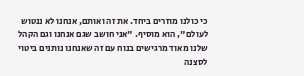כי כולנו מוזרים ביחד. את זה ואותם, אנחנו לא ננטוש לעולם", הוא מוסיף. "אני חושב שגם אנחנו וגם הקהל שלנו מאוד מרגישים בנוח עם זה שאנחנו נותנים ביטוי לסצנה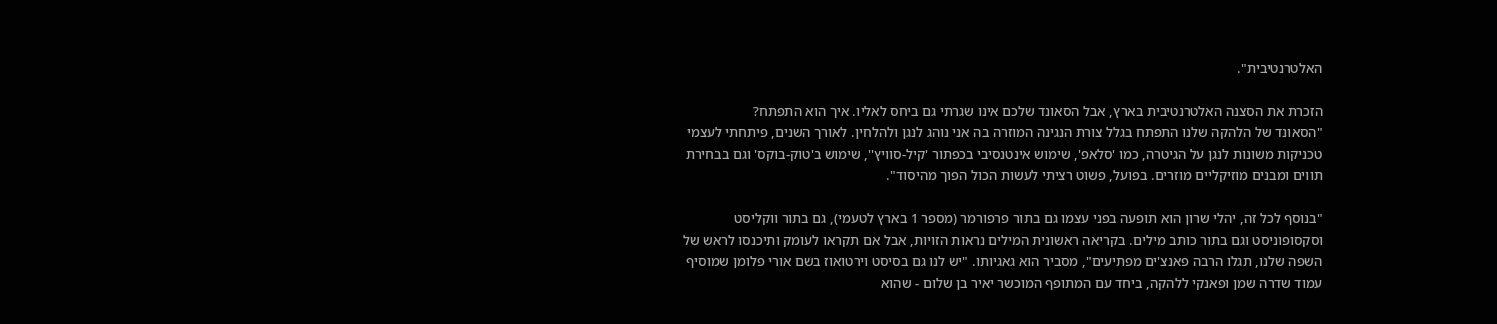האלטרנטיבית".

הזכרת את הסצנה האלטרנטיבית בארץ, אבל הסאונד שלכם אינו שגרתי גם ביחס לאליו. איך הוא התפתח?
"הסאונד של הלהקה שלנו התפתח בגלל צורת הנגינה המוזרה בה אני נוהג לנגן ולהלחין. לאורך השנים, פיתחתי לעצמי טכניקות משונות לנגן על הגיטרה, כמו 'סלאפ', שימוש אינטנסיבי בכפתור 'קיל-סוויץ'', שימוש ב'טוק-בוקס' וגם בבחירת תווים ומבנים מוזיקליים מוזרים. בפועל, פשוט רציתי לעשות הכול הפוך מהיסוד".

"בנוסף לכל זה, יהלי שרון הוא תופעה בפני עצמו גם בתור פרפורמר (מספר 1 בארץ לטעמי), גם בתור ווקליסט וסקסופוניסט וגם בתור כותב מילים. בקריאה ראשונית המילים נראות הזויות, אבל אם תקראו לעומק ותיכנסו לראש של השפה שלנו, תגלו הרבה פאנצ'ים מפתיעים", מסביר הוא גאגיותו. "יש לנו גם בסיסט וירטואוז בשם אורי פלומן שמוסיף עמוד שדרה שמן ופאנקי ללהקה, ביחד עם המתופף המוכשר יאיר בן שלום - שהוא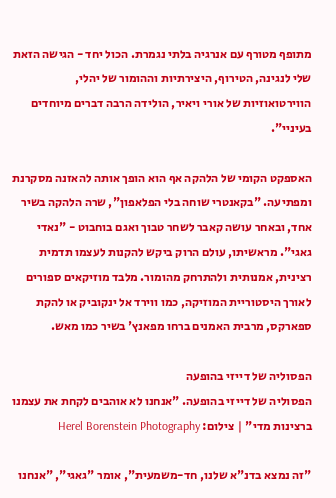מתופף מטורף עם אנרגיה בלתי נגמרת. הכול יחד - הגישה הזאת שלי לנגינה, הטירוף, היצירתיות וההומור של יהלי, הווירטואוזיות של אורי ויאיר, הולידה הרבה דברים מיוחדים בעיניי".

האספקט הקומי של הלהקה אף הוא הופך אותה להאזנה מסקרנת ומפתיעה. "בקאנטרי שוחה בלי הפלאפון", שרה הלהקה בשיר אחד, ובאחר עושה קאבר לשחר טבוך ואגם בוחבוט - "נאדי גאגי". מראשיתו, עולם הרוק ביקש להקנות לעצמו תדמית רצינית, אמנותית ולהתרחק מהומור. מלבד מוזיקאים ספורים לאורך היסטוריית המוזיקה, כמו ווירד אל ינקוביק או להקת ספארקס, מרבית האמנים ברחו מפאנץ' בשיר כמו מאש.

הפסוליה של דייזי בהופעה
הפסוליה של דייזי בהופעה. "אנחנו לא אוהבים לקחת את עצמנו ברצינות מדי" | צילום: Herel Borenstein Photography

"זה נמצא בדנ"א שלנו, חד-משמעית", אומר "גאגי", "אנחנו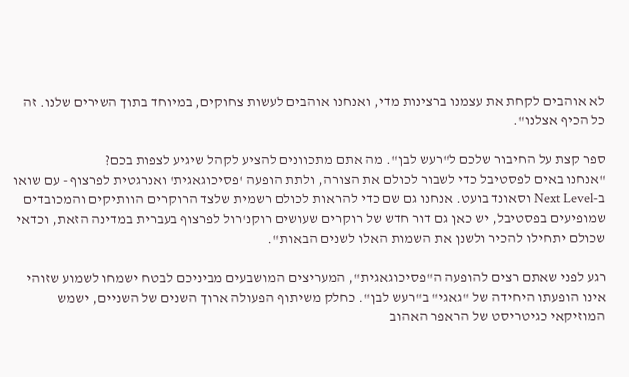לא אוהבים לקחת את עצמנו ברצינות מדי, ואנחנו אוהבים לעשות צחוקים, במיוחד בתוך השירים שלנו. זה כל הכיף אצלנו".

ספר קצת על החיבור שלכם ל"רעש לבן". מה אתם מתכוונים להציע לקהל שיגיע לצפות בכם?
"אנחנו באים לפסטיבל כדי לשבור לכולם את הצורה, ולתת הופעה 'פסיכוגאגית' ואנרגטית לפרצוף - עם שואו ב-Next Level וסאונד בועט. אנחנו גם שם כדי להראות לכולם רשמית שלצד הרוקרים הוותיקים והמכובדים שמופיעים בפסטיבל, יש כאן גם דור חדש של רוקרים שעושים רוקנ'רול לפרצוף בעברית במדינה הזאת, וכדאי שכולם יתחילו להכיר ולשנן את השמות האלו לשנים הבאות".

רגע לפני שאתם רצים להופעה ה"פסיכוגאגית", המעריצים המושבעים מביניכם לבטח ישמחו לשמוע שזוהי אינו הופעתו היחידה של "גאגי" ב"רעש לבן". כחלק משיתוף הפעולה ארוך השנים של השניים, ישמש המוזיקאי כגיטריסט של הראפר האהוב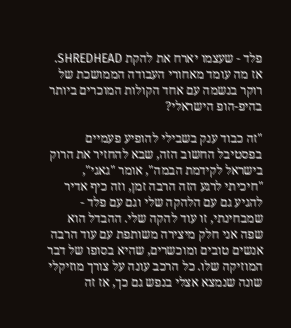פלד - שעצמו יארח את להקת SHREDHEAD. אז מה עומד מאחורי העבודה הממושכת של רוקר בנשמה עם אחד הקולות המוכרים ביותר בהיפ-הופ הישראלי?

"זה כבוד ענק בשבילי להופיע פעמיים בפסטיבל החשוב הזה, שבא להחזיר את הרוק בישראל לקידמת הבמה", אומר "גאגי", "חיכיתי לרגע הזה הרבה זמן, וזה כיף אדיר להגיע גם עם הלהקה שלי וגם עם פלד - שמבחינתי, זו עוד להקה שלי. ההבדל הוא שפה אני חלק מיצירה משותפת עם עוד הרבה אנשים טובים ומוכשרים, שהיא בסופו של דבר המוזיקה שלו. כל הרכב עונה על צורך מוזיקלי שונה שנמצא אצלי בנפש גם כך, אז זה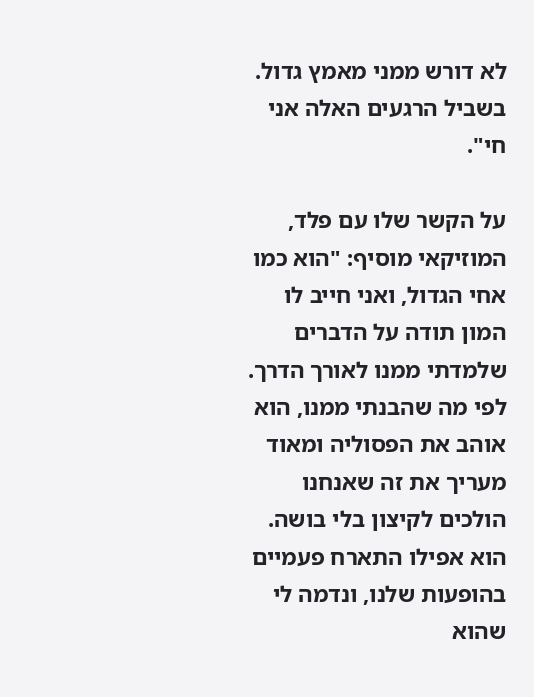לא דורש ממני מאמץ גדול. בשביל הרגעים האלה אני חי".

על הקשר שלו עם פלד, המוזיקאי מוסיף: "הוא כמו אחי הגדול, ואני חייב לו המון תודה על הדברים שלמדתי ממנו לאורך הדרך. לפי מה שהבנתי ממנו, הוא אוהב את הפסוליה ומאוד מעריך את זה שאנחנו הולכים לקיצון בלי בושה. הוא אפילו התארח פעמיים בהופעות שלנו, ונדמה לי שהוא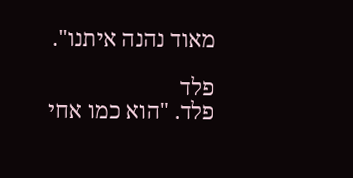מאוד נהנה איתנו".

פלד
פלד. "הוא כמו אחי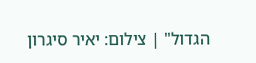הגדול" | צילום: יאיר סיגרון